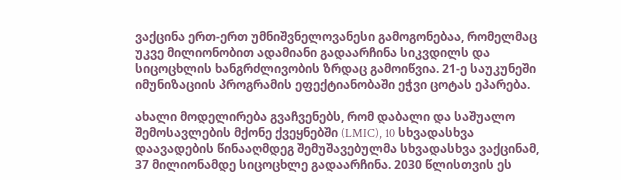ვაქცინა ერთ-ერთ უმნიშვნელოვანესი გამოგონებაა, რომელმაც უკვე მილიონობით ადამიანი გადაარჩინა სიკვდილს და სიცოცხლის ხანგრძლივობის ზრდაც გამოიწვია. 21-ე საუკუნეში იმუნიზაციის პროგრამის ეფექტიანობაში ეჭვი ცოტას ეპარება.

ახალი მოდელირება გვაჩვენებს, რომ დაბალი და საშუალო შემოსავლების მქონე ქვეყნებში (LMIC), 10 სხვადასხვა დაავადების წინააღმდეგ შემუშავებულმა სხვადასხვა ვაქცინამ, 37 მილიონამდე სიცოცხლე გადაარჩინა. 2030 წლისთვის ეს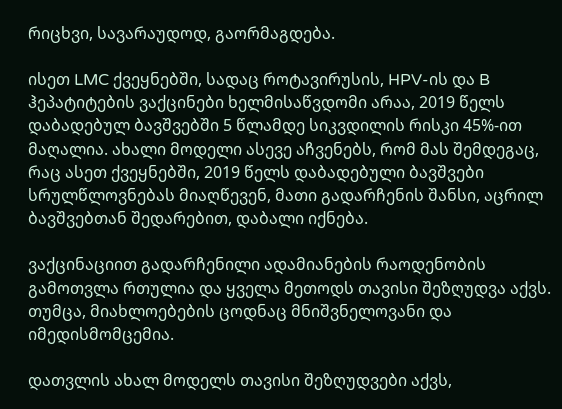რიცხვი, სავარაუდოდ, გაორმაგდება.

ისეთ LMC ქვეყნებში, სადაც როტავირუსის, HPV-ის და B ჰეპატიტების ვაქცინები ხელმისაწვდომი არაა, 2019 წელს დაბადებულ ბავშვებში 5 წლამდე სიკვდილის რისკი 45%-ით მაღალია. ახალი მოდელი ასევე აჩვენებს, რომ მას შემდეგაც, რაც ასეთ ქვეყნებში, 2019 წელს დაბადებული ბავშვები სრულწლოვნებას მიაღწევენ, მათი გადარჩენის შანსი, აცრილ ბავშვებთან შედარებით, დაბალი იქნება.

ვაქცინაციით გადარჩენილი ადამიანების რაოდენობის გამოთვლა რთულია და ყველა მეთოდს თავისი შეზღუდვა აქვს. თუმცა, მიახლოებების ცოდნაც მნიშვნელოვანი და იმედისმომცემია.

დათვლის ახალ მოდელს თავისი შეზღუდვები აქვს,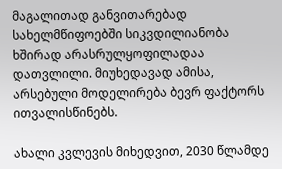მაგალითად განვითარებად სახელმწიფოებში სიკვდილიანობა ხშირად არასრულყოფილადაა დათვლილი. მიუხედავად ამისა, არსებული მოდელირება ბევრ ფაქტორს ითვალისწინებს.

ახალი კვლევის მიხედვით, 2030 წლამდე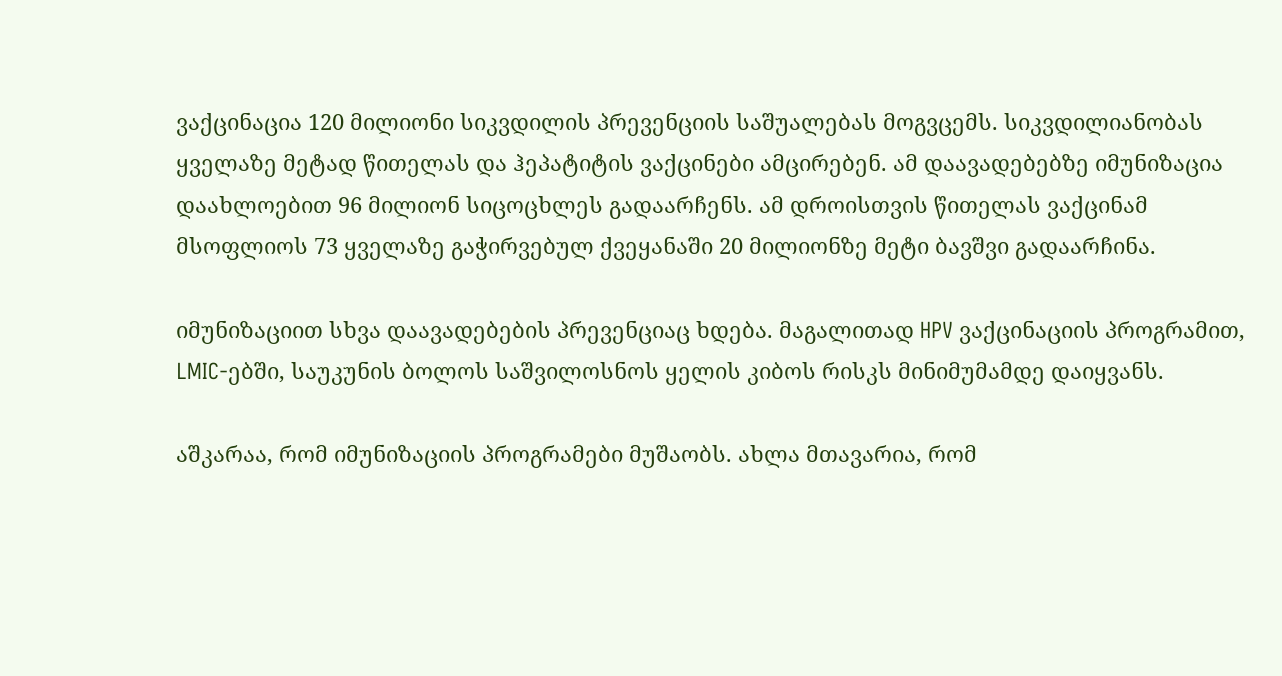ვაქცინაცია 120 მილიონი სიკვდილის პრევენციის საშუალებას მოგვცემს. სიკვდილიანობას ყველაზე მეტად წითელას და ჰეპატიტის ვაქცინები ამცირებენ. ამ დაავადებებზე იმუნიზაცია დაახლოებით 96 მილიონ სიცოცხლეს გადაარჩენს. ამ დროისთვის წითელას ვაქცინამ მსოფლიოს 73 ყველაზე გაჭირვებულ ქვეყანაში 20 მილიონზე მეტი ბავშვი გადაარჩინა.

იმუნიზაციით სხვა დაავადებების პრევენციაც ხდება. მაგალითად HPV ვაქცინაციის პროგრამით, LMIC-ებში, საუკუნის ბოლოს საშვილოსნოს ყელის კიბოს რისკს მინიმუმამდე დაიყვანს.

აშკარაა, რომ იმუნიზაციის პროგრამები მუშაობს. ახლა მთავარია, რომ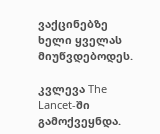ვაქცინებზე ხელი ყველას მიუწვდებოდეს.

კვლევა The Lancet-ში გამოქვეყნდა.